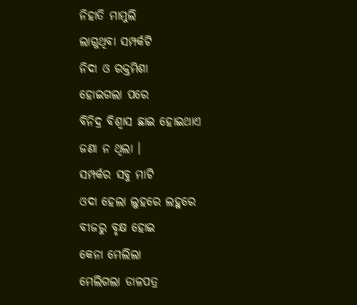ନିହାତି ମାମୁଲି
ଲାଗୁଥିବା ସମ୍ପର୍କଟି
ନିଦା ଓ ରକ୍ତମିଶା
ହୋଇଗଲା ପରେ
ବିନିଦ୍ର ବିଶ୍ୱାସ ଛାଇ ହୋଇଥାଏ
ଜଣା ନ ଥିଲା ।
ସମ୍ପର୍କର ସବୁ ମାଟି
ଓଦା ହେଲା ଲୁହରେ ଲହୁରେ
ବୀଜରୁ ବୃକ୍ଷ ହୋଇ
କେନା ମେଲିଲା
ମେଲିଗଲା ଡାଳପତ୍ର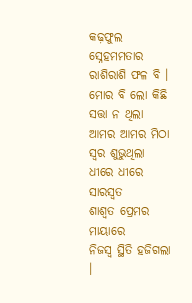କଢ଼ଫୁଲ
ସ୍ନେହମମତାର ରାଶିରାଶି ଫଳ ବି ।
ମୋର ବି ଲୋ କିଛି ସତ୍ତା ନ ଥିଲା
ଆମର ଆମର ମିଠା ସ୍ୱର ଶୁଭୁଥିଲା
ଧୀରେ ଧୀରେ ସାରସ୍ୱତ
ଶାଶ୍ୱତ ପ୍ରେମର ମାୟାରେ
ନିଜସ୍ୱ ସ୍ଥିତି ହଜିଗଲା ।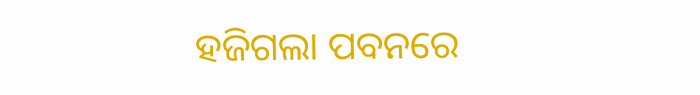ହଜିଗଲା ପବନରେ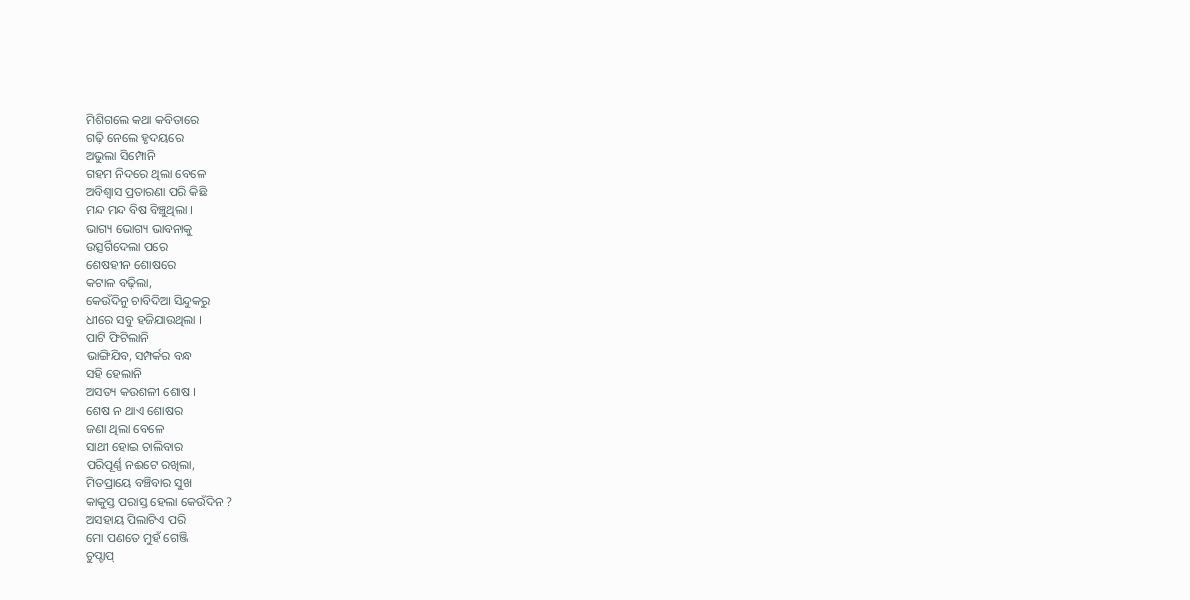ମିଶିଗଲେ କଥା କବିତାରେ
ଗଢ଼ି ନେଲେ ହୃଦୟରେ
ଅଭୁଲା ସିମ୍ପୋନି
ଗହମ ନିଦରେ ଥିଲା ବେଳେ
ଅବିଶ୍ୱାସ ପ୍ରତାରଣା ପରି କିଛି
ମନ୍ଦ ମନ୍ଦ ବିଷ ବିଞ୍ଚୁଥିଲା ।
ଭାଗ୍ୟ ଭୋଗ୍ୟ ଭାବନାକୁ
ଉତ୍ସର୍ଗିଦେଲା ପରେ
ଶେଷହୀନ ଶୋଷରେ
କଟାଳ ବଢ଼ିଲା,
କେଉଁଦିନୁ ଚାବିଦିଆ ସିନ୍ଦୁକରୁ
ଧୀରେ ସବୁ ହଜିଯାଉଥିଲା ।
ପାଟି ଫିଟିଲାନି
ଭାଙ୍ଗିଯିବ, ସମ୍ପର୍କର ବନ୍ଧ
ସହି ହେଲାନି
ଅସତ୍ୟ କଉଶଳୀ ଶୋଷ ।
ଶେଷ ନ ଥାଏ ଶୋଷର
ଜଣା ଥିଲା ବେଳେ
ସାଥୀ ହୋଇ ଚାଲିବାର
ପରିପୂର୍ଣ୍ଣ ନଈଟେ ରଖିଲା,
ମିତପ୍ରାୟେ ବଞ୍ଚିବାର ସୁଖ
କାକୁସ୍ତ ପରାସ୍ତ ହେଲା କେଉଁଦିନ ?
ଅସହାୟ ପିଲାଟିଏ ପରି
ମୋ ପଣତେ ମୁହଁ ଗେଞ୍ଜି
ଚୁପ୍ଚାପ୍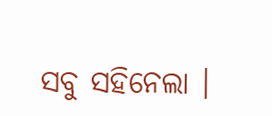ସବୁ ସହିନେଲା ।